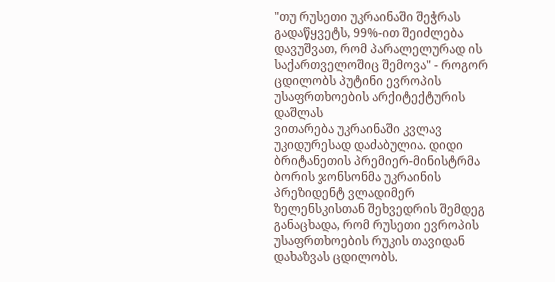"თუ რუსეთი უკრაინაში შეჭრას გადაწყვეტს, 99%-ით შეიძლება დავუშვათ, რომ პარალელურად ის საქართველოშიც შემოვა" - როგორ ცდილობს პუტინი ევროპის უსაფრთხოების არქიტექტურის დაშლას
ვითარება უკრაინაში კვლავ უკიდურესად დაძაბულია. დიდი ბრიტანეთის პრემიერ-მინისტრმა ბორის ჯონსონმა უკრაინის პრეზიდენტ ვლადიმერ ზელენსკისთან შეხვედრის შემდეგ განაცხადა, რომ რუსეთი ევროპის უსაფრთხოების რუკის თავიდან დახაზვას ცდილობს.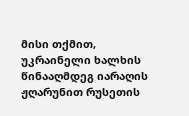მისი თქმით, უკრაინელი ხალხის წინააღმდეგ იარაღის ჟღარუნით რუსეთის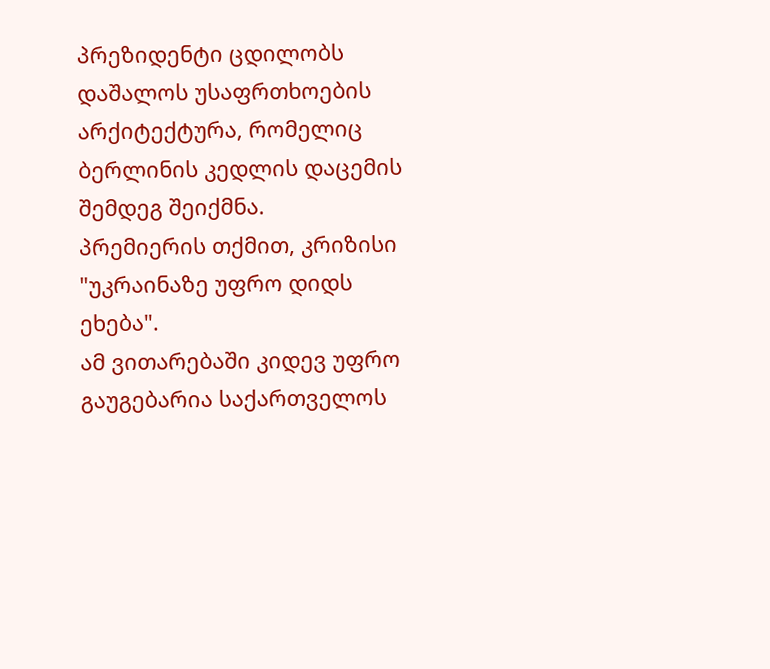პრეზიდენტი ცდილობს დაშალოს უსაფრთხოების არქიტექტურა, რომელიც ბერლინის კედლის დაცემის შემდეგ შეიქმნა.
პრემიერის თქმით, კრიზისი "უკრაინაზე უფრო დიდს ეხება".
ამ ვითარებაში კიდევ უფრო გაუგებარია საქართველოს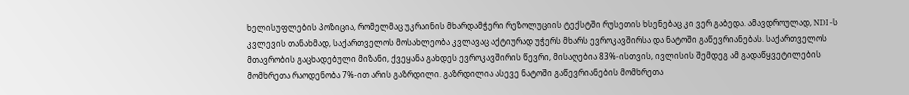ხელისუფლების პოზიცია, რომელმაც უკრაინის მხარდამჭერი რეზოლუციის ტექსტში რუსეთის ხსენებაც კი ვერ გაბედა. ამავდროულად, NDI -ს კვლევის თანახმად, საქართველოს მოსახლეობა კვლავაც აქტიურად უჭერს მხარს ევროკავშირსა და ნატოში გაწევრიანებას. საქართველოს მთავრობის გაცხადებული მიზანი, ქვეყანა გახდეს ევროკავშირის წევრი, მისაღებია 83%-ისთვის, ივლისის შემდეგ ამ გადაწყვეტილების მომხრეთა რაოდენობა 7%-ით არის გაზრდილი. გაზრდილია ასევე ნატოში გაწევრიანების მომხრეთა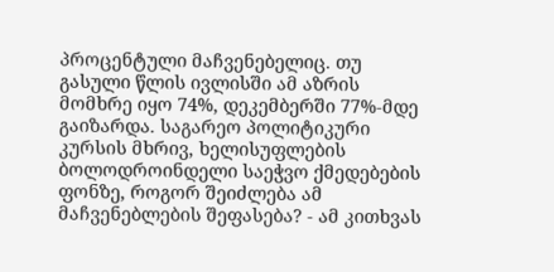პროცენტული მაჩვენებელიც. თუ გასული წლის ივლისში ამ აზრის მომხრე იყო 74%, დეკემბერში 77%-მდე გაიზარდა. საგარეო პოლიტიკური კურსის მხრივ, ხელისუფლების ბოლოდროინდელი საეჭვო ქმედებების ფონზე, როგორ შეიძლება ამ მაჩვენებლების შეფასება? - ამ კითხვას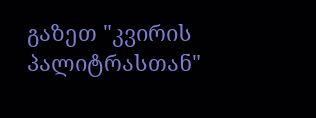გაზეთ "კვირის პალიტრასთან"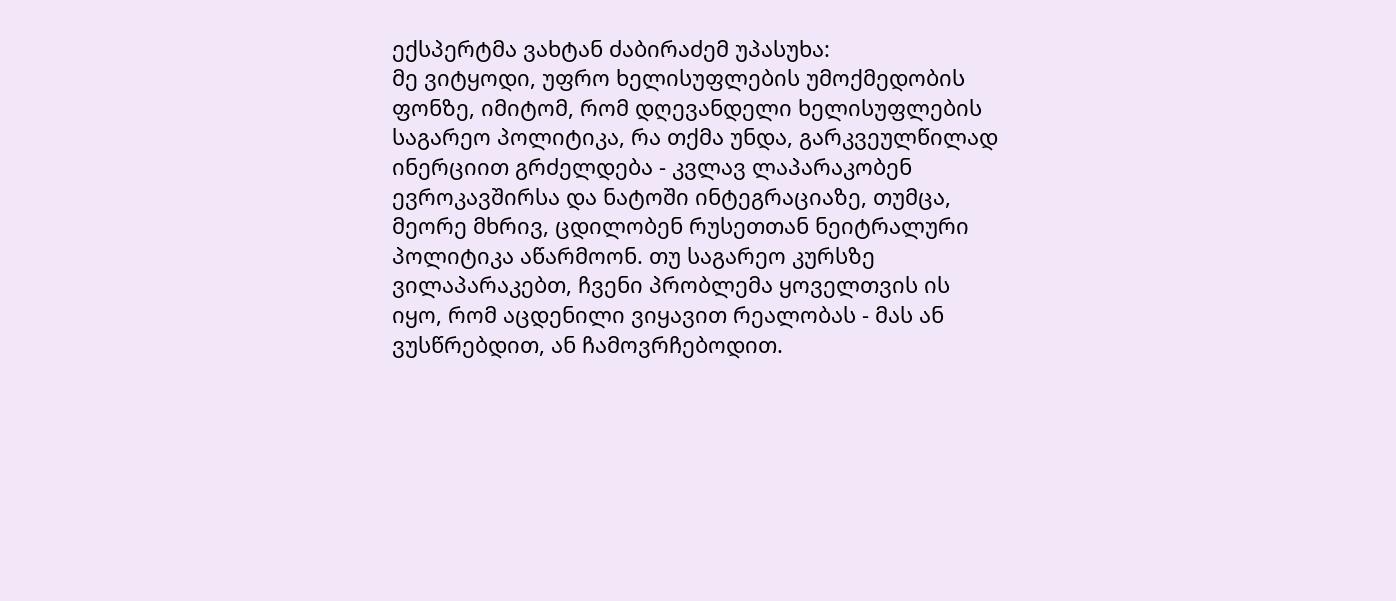ექსპერტმა ვახტან ძაბირაძემ უპასუხა:
მე ვიტყოდი, უფრო ხელისუფლების უმოქმედობის ფონზე, იმიტომ, რომ დღევანდელი ხელისუფლების საგარეო პოლიტიკა, რა თქმა უნდა, გარკვეულწილად ინერციით გრძელდება - კვლავ ლაპარაკობენ ევროკავშირსა და ნატოში ინტეგრაციაზე, თუმცა, მეორე მხრივ, ცდილობენ რუსეთთან ნეიტრალური პოლიტიკა აწარმოონ. თუ საგარეო კურსზე ვილაპარაკებთ, ჩვენი პრობლემა ყოველთვის ის იყო, რომ აცდენილი ვიყავით რეალობას - მას ან ვუსწრებდით, ან ჩამოვრჩებოდით.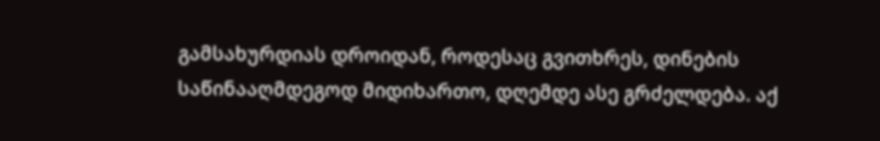გამსახურდიას დროიდან, როდესაც გვითხრეს, დინების საწინააღმდეგოდ მიდიხართო, დღემდე ასე გრძელდება. აქ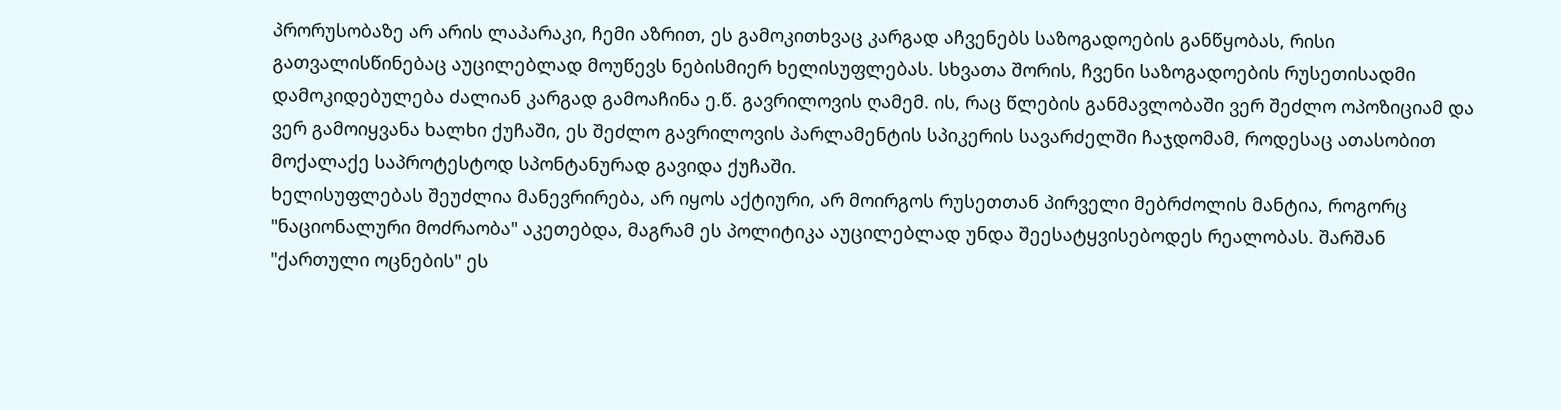პრორუსობაზე არ არის ლაპარაკი, ჩემი აზრით, ეს გამოკითხვაც კარგად აჩვენებს საზოგადოების განწყობას, რისი გათვალისწინებაც აუცილებლად მოუწევს ნებისმიერ ხელისუფლებას. სხვათა შორის, ჩვენი საზოგადოების რუსეთისადმი დამოკიდებულება ძალიან კარგად გამოაჩინა ე.წ. გავრილოვის ღამემ. ის, რაც წლების განმავლობაში ვერ შეძლო ოპოზიციამ და ვერ გამოიყვანა ხალხი ქუჩაში, ეს შეძლო გავრილოვის პარლამენტის სპიკერის სავარძელში ჩაჯდომამ, როდესაც ათასობით მოქალაქე საპროტესტოდ სპონტანურად გავიდა ქუჩაში.
ხელისუფლებას შეუძლია მანევრირება, არ იყოს აქტიური, არ მოირგოს რუსეთთან პირველი მებრძოლის მანტია, როგორც "ნაციონალური მოძრაობა" აკეთებდა, მაგრამ ეს პოლიტიკა აუცილებლად უნდა შეესატყვისებოდეს რეალობას. შარშან "ქართული ოცნების" ეს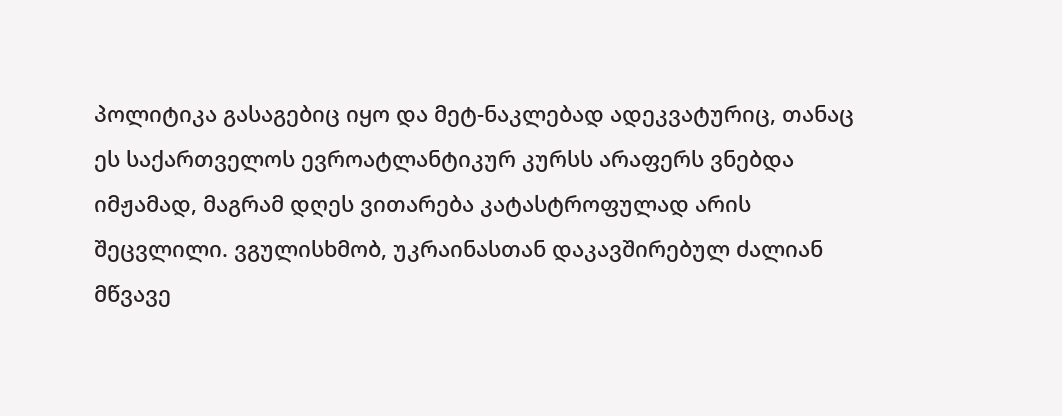პოლიტიკა გასაგებიც იყო და მეტ-ნაკლებად ადეკვატურიც, თანაც ეს საქართველოს ევროატლანტიკურ კურსს არაფერს ვნებდა იმჟამად, მაგრამ დღეს ვითარება კატასტროფულად არის შეცვლილი. ვგულისხმობ, უკრაინასთან დაკავშირებულ ძალიან მწვავე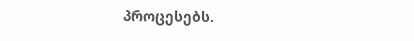პროცესებს.